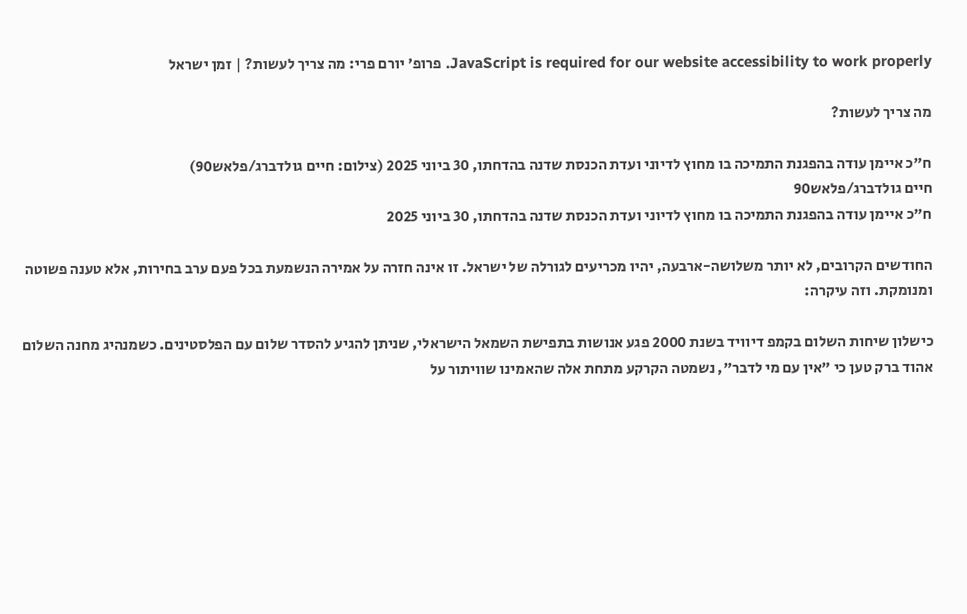JavaScript is required for our website accessibility to work properly. פרופ' יורם פרי: מה צריך לעשות? | זמן ישראל

מה צריך לעשות?

ח"כ איימן עודה בהפגנת התמיכה בו מחוץ לדיוני ועדת הכנסת שדנה בהדחתו, 30 ביוני 2025 (צילום: חיים גולדברג/פלאש90)
חיים גולדברג/פלאש90
ח"כ איימן עודה בהפגנת התמיכה בו מחוץ לדיוני ועדת הכנסת שדנה בהדחתו, 30 ביוני 2025

החודשים הקרובים, לא יותר משלושה-ארבעה, יהיו מכריעים לגורלה של ישראל. זו אינה חזרה על אמירה הנשמעת בכל פעם ערב בחירות, אלא טענה פשוטה ומנומקת. וזה עיקרה:

כישלון שיחות השלום בקמפ דיוויד בשנת 2000 פגע אנושות בתפישת השמאל הישראלי, שניתן להגיע להסדר שלום עם הפלסטינים. כשמנהיג מחנה השלום אהוד ברק טען כי "אין עם מי לדבר", נשמטה הקרקע מתחת אלה שהאמינו שוויתור על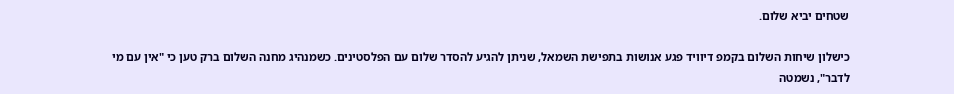שטחים יביא שלום.

כישלון שיחות השלום בקמפ דיוויד פגע אנושות בתפישת השמאל, שניתן להגיע להסדר שלום עם הפלסטינים. כשמנהיג מחנה השלום ברק טען כי "אין עם מי לדבר", נשמטה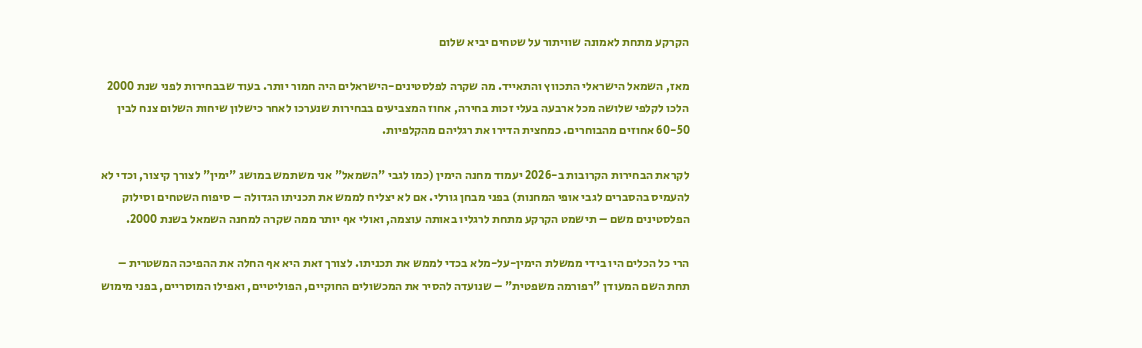הקרקע מתחת לאמונה שוויתור על שטחים יביא שלום

מאז, השמאל הישראלי התכווץ והתאייד. מה שקרה לפלסטינים-הישראלים היה חמור יותר. בעוד שבבחירות לפני שנת 2000 הלכו לקלפי שלושה מכל ארבעה בעלי זכות בחירה, אחוז המצביעים בבחירות שנערכו לאחר כישלון שיחות השלום צנח לבין 60-50 אחוזים מהבוחרים. כמחצית הדירו את רגליהם מהקלפיות.

לקראת הבחירות הקרובות ב-2026 יעמוד מחנה הימין (כמו לגבי "השמאל" אני משתמש במושג "ימין" לצורך קיצור, וכדי לא להעמיס בהסברים לגבי אופי המחנות) בפני מבחן גורלי. אם לא יצליח לממש את תכניתו הגדולה – סיפוח השטחים וסילוק הפלסטינים משם – תישמט הקרקע מתחת לרגליו באותה עוצמה, ואולי אף יותר ממה שקרה למחנה השמאל בשנת 2000.

הרי כל הכלים היו בידי ממשלת הימין-על-מלא בכדי לממש את תכניתו. לצורך זאת היא אף החלה את ההפיכה המשטרית – תחת השם המעודן "רפורמה משפטית" – שנועדה להסיר את המכשולים החוקיים, הפוליטיים, ואפילו המוסריים, בפני מימוש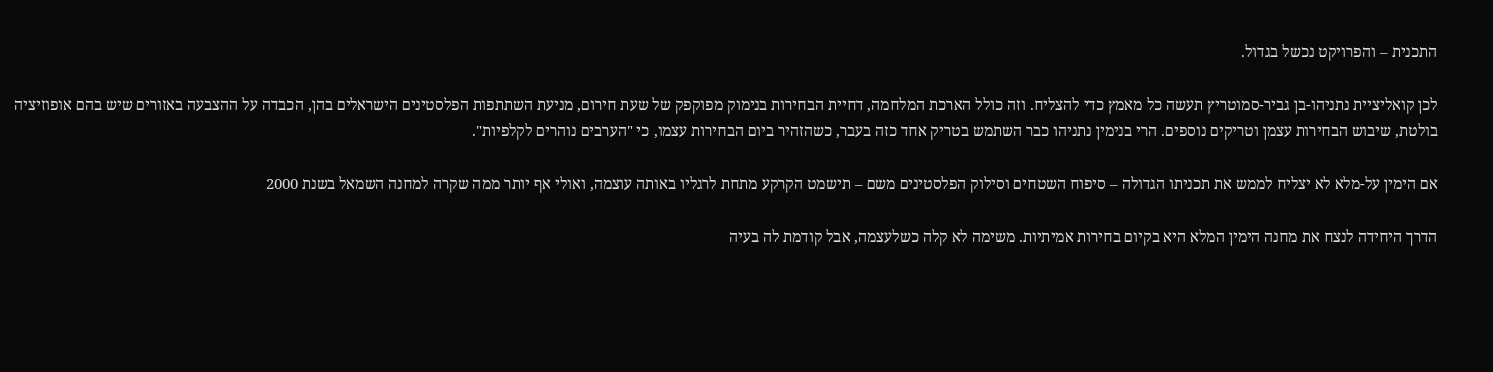התכנית – והפרויקט נכשל בגדול.

לכן קואליציית נתניהו-בן גביר-סמוטריץ תעשה כל מאמץ כדי להצליח. וזה כולל הארכת המלחמה, דחיית הבחירות בנימוק מפוקפק של שעת חירום, מניעת השתתפות הפלסטינים הישראלים בהן, הכבדה על ההצבעה באזורים שיש בהם אופוזיציה בולטת, שיבוש הבחירות עצמן וטריקים נוספים. הרי בנימין נתניהו כבר השתמש בטריק אחד כזה בעבר, כשהזהיר ביום הבחירות עצמו, כי "הערבים נוהרים לקלפיות".

אם הימין על-מלא לא יצליח לממש את תכניתו הגדולה – סיפוח השטחים וסילוק הפלסטינים משם – תישמט הקרקע מתחת לרגליו באותה עוצמה, ואולי אף יותר ממה שקרה למחנה השמאל בשנת 2000

הדרך היחידה לנצח את מחנה הימין המלא היא בקיום בחירות אמיתיות. משימה לא קלה כשלעצמה, אבל קודמת לה בעיה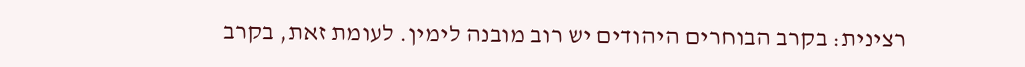רצינית: בקרב הבוחרים היהודים יש רוב מובנה לימין. לעומת זאת, בקרב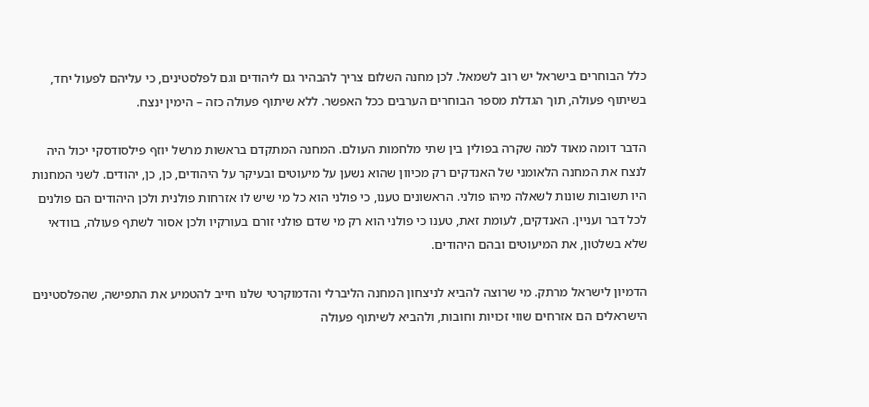כלל הבוחרים בישראל יש רוב לשמאל. לכן מחנה השלום צריך להבהיר גם ליהודים וגם לפלסטינים, כי עליהם לפעול יחד, בשיתוף פעולה, תוך הגדלת מספר הבוחרים הערבים ככל האפשר. ללא שיתוף פעולה כזה – הימין ינצח.

הדבר דומה מאוד למה שקרה בפולין בין שתי מלחמות העולם. המחנה המתקדם בראשות מרשל יוזף פילסודסקי יכול היה לנצח את המחנה הלאומני של האנדקים רק מכיוון שהוא נשען על מיעוטים ובעיקר על היהודים, כן, כן, יהודים. לשני המחנות היו תשובות שונות לשאלה מיהו פולני. הראשונים טענו, כי פולני הוא כל מי שיש לו אזרחות פולנית ולכן היהודים הם פולנים לכל דבר ועניין. האנדקים, לעומת זאת, טענו כי פולני הוא רק מי שדם פולני זורם בעורקיו ולכן אסור לשתף פעולה, בוודאי שלא בשלטון, את המיעוטים ובהם היהודים.

הדמיון לישראל מרתק. מי שרוצה להביא לניצחון המחנה הליברלי והדמוקרטי שלנו חייב להטמיע את התפישה, שהפלסטינים הישראלים הם אזרחים שווי זכויות וחובות, ולהביא לשיתוף פעולה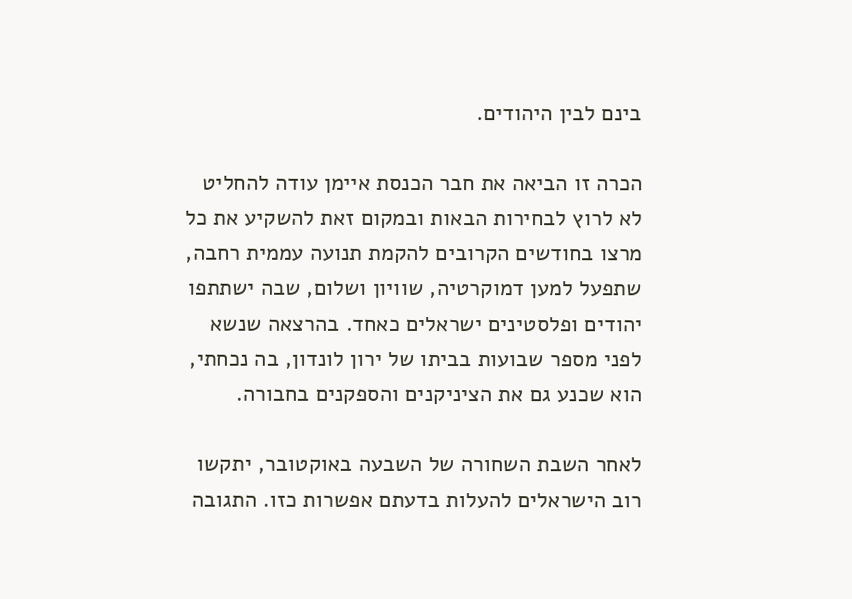בינם לבין היהודים.

הכרה זו הביאה את חבר הכנסת איימן עודה להחליט לא לרוץ לבחירות הבאות ובמקום זאת להשקיע את כל מרצו בחודשים הקרובים להקמת תנועה עממית רחבה, שתפעל למען דמוקרטיה, שוויון ושלום, שבה ישתתפו יהודים ופלסטינים ישראלים כאחד. בהרצאה שנשא לפני מספר שבועות בביתו של ירון לונדון, בה נכחתי, הוא שכנע גם את הציניקנים והספקנים בחבורה.

לאחר השבת השחורה של השבעה באוקטובר, יתקשו רוב הישראלים להעלות בדעתם אפשרות כזו. התגובה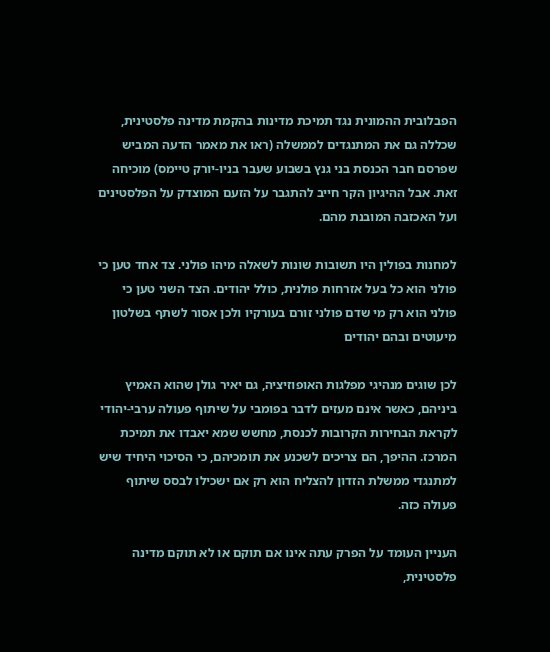הפבלובית ההמונית נגד תמיכת מדינות בהקמת מדינה פלסטינית, שכללה גם את המתנגדים לממשלה (ראו את מאמר הדעה המביש שפרסם חבר הכנסת בני גנץ בשבוע שעבר בניו-יורק טיימס) מוכיחה זאת. אבל ההיגיון הקר חייב להתגבר על הזעם המוצדק על הפלסטינים ועל האכזבה המובנת מהם.

למחנות בפולין היו תשובות שונות לשאלה מיהו פולני. צד אחד טען כי פולני הוא כל בעל אזרחות פולנית, כולל יהודים. הצד השני טען כי פולני הוא רק מי שדם פולני זורם בעורקיו ולכן אסור לשתף בשלטון מיעוטים ובהם יהודים

לכן שוגים מנהיגי מפלגות האופוזיציה, גם יאיר גולן שהוא האמיץ ביניהם, כאשר אינם מעזים לדבר בפומבי על שיתוף פעולה ערבי-יהודי לקראת הבחירות הקרובות לכנסת, מחשש שמא יאבדו את תמיכת המרכז. ההיפך, הם צריכים לשכנע את תומכיהם, כי הסיכוי היחיד שיש למתנגדי ממשלת הזדון להצליח הוא רק אם ישכילו לבסס שיתוף פעולה כזה.

העניין העומד על הפרק עתה אינו אם תוקם או לא תוקם מדינה פלסטינית,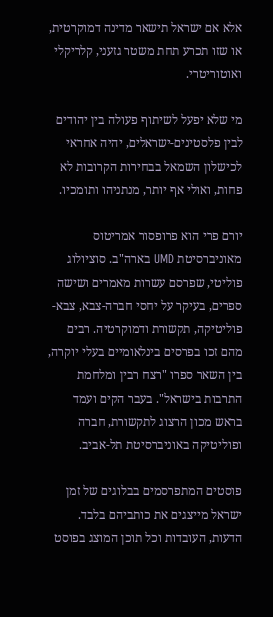אלא אם ישראל תישאר מדינה דמוקרטית, או שזו תכרע תחת משטר גזעני, קלריקלי ואוטוריטרי.

מי שלא יפעל לשיתוף פעולה בין יהודים לבין פלסטינים-ישראלים, יהיה אחראי לכישלון השמאל בבחירות הקרובות לא פחות, ואולי אף יותר, מנתניהו ותומכיו.

יורם פרי הוא פרופסור אמריטוס מאוניברסיטת UMD בארה"ב. סוציולוג פוליטי, שפרסם עשרות מאמרים ושישה ספרים, בעיקר על יחסי חברה-צבא, צבא-פוליטיקה, תקשורת ודמוקרטיה. רבים מהם זכו בפרסים בינלאומיים בעלי יוקרה, בין השאר ספרו "רצח רבין ומלחמת התרבות בישראל". בעבר הקים ועמד בראש מכון הרצוג לתקשורת, חברה ופוליטיקה באוניברסיטת תל-אביב.

פוסטים המתפרסמים בבלוגים של זמן ישראל מייצגים את כותביהם בלבד. הדעות, העובדות וכל תוכן המוצג בפוסט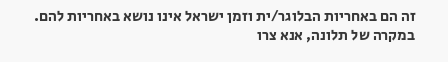זה הם באחריות הבלוגר/ית וזמן ישראל אינו נושא באחריות להם. במקרה של תלונה, אנא צרו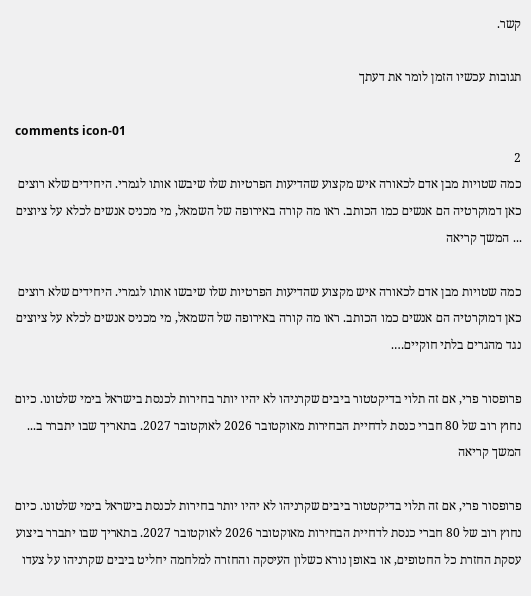קשר.

תגובות עכשיו הזמן לומר את דעתך

comments icon-01
2
כמה שטויות מבן אדם לכאורה איש מקצוע שהדיעות הפרטיות שלו שיבשו אותו לגמרי. היחידים שלא רוצים כאן דמוקרטיה הם אנשים כמו הכותב. ראו מה קורה באירופה של השמאל, מי מכניס אנשים לכלא על ציוצים ... המשך קריאה

כמה שטויות מבן אדם לכאורה איש מקצוע שהדיעות הפרטיות שלו שיבשו אותו לגמרי. היחידים שלא רוצים כאן דמוקרטיה הם אנשים כמו הכותב. ראו מה קורה באירופה של השמאל, מי מכניס אנשים לכלא על ציוצים נגד מהגרים בלתי חוקיים….

פרופסור פרי, אם זה תלוי בדיקטטור ביבים שקרניהו לא יהיו יותר בחירות לכנסת בישראל בימי שלטונו. כיום נחוץ רוב של 80 חברי כנסת לדחיית הבחירות מאוקטובר 2026 לאוקטובר 2027. בתאריך שבו יתברר ב... המשך קריאה

פרופסור פרי, אם זה תלוי בדיקטטור ביבים שקרניהו לא יהיו יותר בחירות לכנסת בישראל בימי שלטונו. כיום נחוץ רוב של 80 חברי כנסת לדחיית הבחירות מאוקטובר 2026 לאוקטובר 2027. בתאריך שבו יתברר ביצוע עסקת החזרת כל החטופים, או באופן נורא כשלון העיסקה והחזרה למלחמה יחליט ביבים שקרניהו על צעדו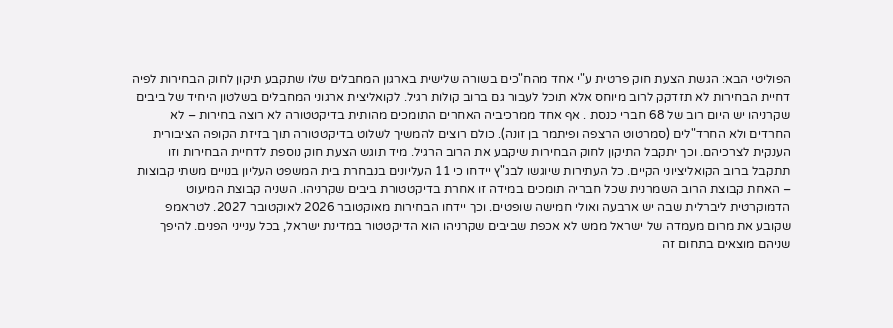הפוליטי הבא: הגשת הצעת חוק פרטית ע"י אחד מהח"כים בשורה שלישית בארגון המחבלים שלו שתקבע תיקון לחוק הבחירות לפיה דחיית הבחירות לא תזדקק לרוב מיוחס אלא תוכל לעבור גם ברוב קולות רגיל. לקואליצית ארגוני המחבלים בשלטון היחיד של ביבים שקרניהו יש היום רוב של 68 חברי כנסת . אף אחד ממרכיביה האחרים התומכים מהותית בדיקטטורה לא רוצה בחירות – לא החרדים ולא החרד"לים (סמרטוט הרצפה ופיתמר בן זונה). כולם רוצים להמשיך לשלוט בדיקטטורה תוך בזיזת הקופה הציבורית הענקית לצרכיהם. וכך יתקבל התיקון לחוק הבחירות שיקבע את הרוב הרגיל. מיד תוגש הצעת חוק נוספת לדחיית הבחירות וזו תתקבל ברוב הקואליציוני הקיים. כל העתירות שיוגשו לבג"ץ יידחו כי 11 העליונים בנבחרת בית המשפט העליון בנויים משתי קבוצות – האחת קבוצת הרוב השמרנית שכל חבריה תומכים במידה זו אחרת בדיקטטורת ביבים שקרניהו. השניה קבוצת המיעוט הדמוקרטית ליברלית שבה יש ארבעה ואולי חמישה שופטים. וכך יידחו הבחירות מאוקטובר 2026 לאוקטובר 2027. לטראמפ שקובע את מרום מעמדה של ישראל ממש לא אכפת שביבים שקרניהו הוא הדיקטטור במדינת ישראל, בכל ענייני הפנים. להיפך שניהם מוצאים בתחום זה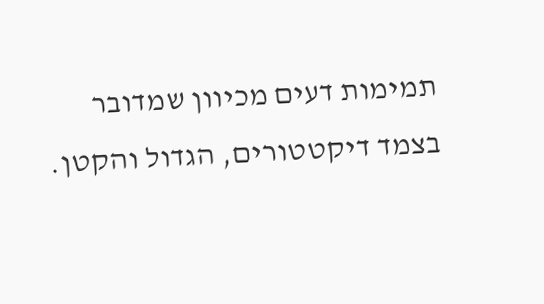תמימות דעים מכיוון שמדובר בצמד דיקטטורים, הגדול והקטן.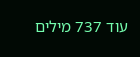עוד 737 מילים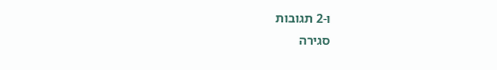ו-2 תגובות
סגירה